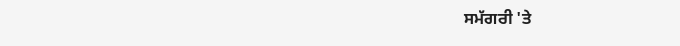ਸਮੱਗਰੀ 'ਤੇ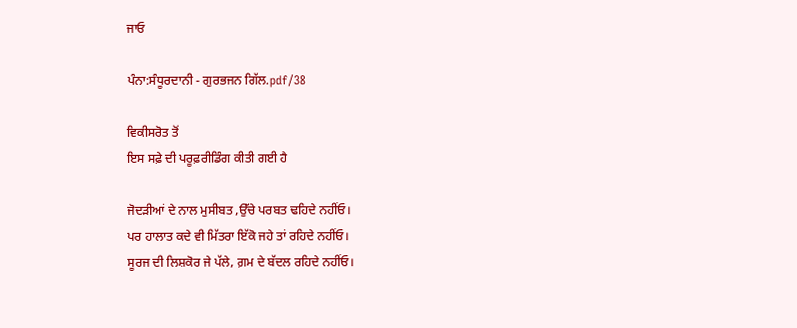ਜਾਓ

ਪੰਨਾ:ਸੰਧੂਰਦਾਨੀ - ਗੁਰਭਜਨ ਗਿੱਲ.pdf/38

ਵਿਕੀਸਰੋਤ ਤੋਂ
ਇਸ ਸਫ਼ੇ ਦੀ ਪਰੂਫ਼ਰੀਡਿੰਗ ਕੀਤੀ ਗਈ ਹੈ

ਜੋਦੜੀਆਂ ਦੇ ਨਾਲ ਮੁਸੀਬਤ ,ਉੱਚੇ ਪਰਬਤ ਢਹਿਦੇ ਨਹੀਂਓ।
ਪਰ ਹਾਲਾਤ ਕਦੇ ਵੀ ਮਿੱਤਰਾ ਇੱਕੋ ਜਹੇ ਤਾਂ ਰਹਿਦੇ ਨਹੀਂਓ।
ਸੂਰਜ ਦੀ ਲਿਸ਼ਕੋਰ ਜੇ ਪੱਲੇ, ਗ਼ਮ ਦੇ ਬੱਦਲ ਰਹਿਦੇ ਨਹੀਂਓ।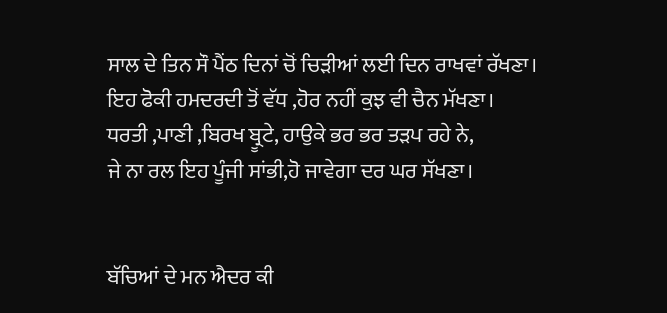ਸਾਲ ਦੇ ਤਿਨ ਸੌ ਪੈਂਠ ਦਿਨਾਂ ਚੋਂ ਚਿੜੀਆਂ ਲਈ ਦਿਨ ਰਾਖਵਾਂ ਰੱਖਣਾ।
ਇਹ ਫੋਕੀ ਹਮਦਰਦੀ ਤੋਂ ਵੱਧ ,ਹੋਰ ਨਹੀਂ ਕੁਝ ਵੀ ਚੈਨ ਮੱਖਣਾ।
ਧਰਤੀ ,ਪਾਣੀ ,ਬਿਰਖ ਬ੍ਰੂਟੇ, ਹਾਉਕੇ ਭਰ ਭਰ ਤੜਪ ਰਹੇ ਨੇ,
ਜੇ ਨਾ ਰਲ ਇਹ ਪੂੰਜੀ ਸਾਂਭੀ,ਹੋ ਜਾਵੇਗਾ ਦਰ ਘਰ ਸੱਖਣਾ।


ਬੱਚਿਆਂ ਦੇ ਮਨ ਐਦਰ ਕੀ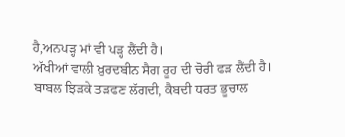ਹੈ,ਅਨਪੜ੍ਹ ਮਾਂ ਵੀ ਪੜ੍ਹ ਲੈਂਦੀ ਹੈ।
ਅੱਖੀਆਂ ਵਾਲੀ ਖ਼ੁਰਦਬੀਨ ਸੈਗ ਰੂਹ ਦੀ ਚੋਰੀ ਫੜ ਲੈਂਦੀ ਹੈ।
ਬਾਬਲ ਝਿੜਕੇ ਤੜਫਣ ਲੱਗਦੀ, ਕੈਬਦੀ ਧਰਤ ਭੂਚਾਲ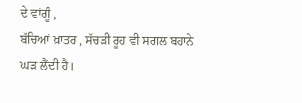ਦੇ ਵਾਂਗੂੰ ,
ਬੱਚਿਆਂ ਖ਼ਾਤਰ , ਸੱਚੜੀ ਰੂਹ ਵੀ ਸਗਲ ਬਹਾਨੇ ਘੜ ਲੈਂਦੀ ਹੈ।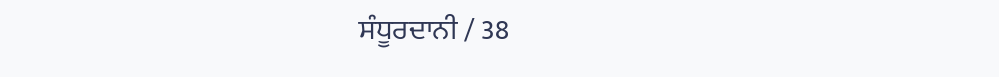ਸੰਧੂਰਦਾਨੀ / 38